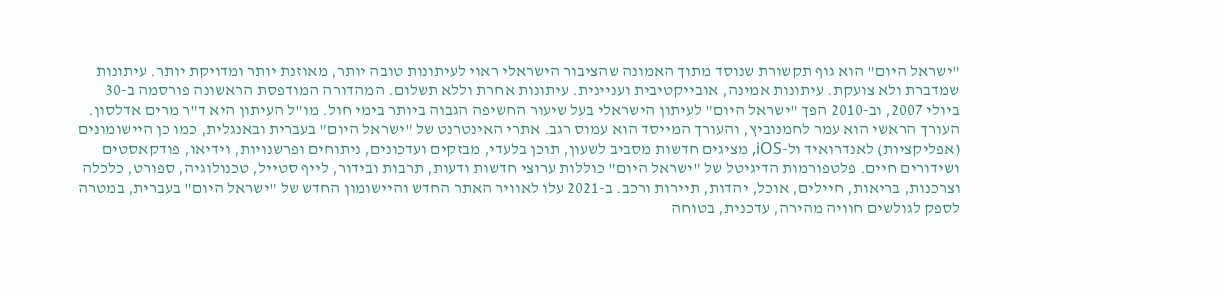"ישראל היום" הוא גוף תקשורת שנוסד מתוך האמונה שהציבור הישראלי ראוי לעיתונות טובה יותר, מאוזנת יותר ומדויקת יותר. עיתונות שמדברת ולא צועקת. עיתונות אמינה, אובייקטיבית ועניינית. עיתונות אחרת וללא תשלום. המהדורה המודפסת הראשונה פורסמה ב-30 ביולי 2007, וב-2010 הפך "ישראל היום" לעיתון הישראלי בעל שיעור החשיפה הגבוה ביותר בימי חול. מו"ל העיתון היא ד"ר מרים אדלסון. העורך הראשי הוא עמר לחמנוביץ, והעורך המייסד הוא עמוס רגב. אתרי האינטרנט של "ישראל היום" בעברית ובאנגלית, כמו כן היישומונים (אפליקציות) לאנדרואיד ול-iOS, מציגים חדשות מסביב לשעון, תוכן בלעדי, מבזקים ועדכונים, ניתוחים ופרשנויות, וידיאו, פודקאסטים ושידורים חיים. פלטפורמות הדיגיטל של "ישראל היום" כוללות ערוצי חדשות ודעות, תרבות ובידור, לייף סטייל, טכנולוגיה, ספורט, כלכלה וצרכנות, בריאות, חיילים, אוכל, יהדות, תיירות ורכב. ב-2021 עלו לאוויר האתר החדש והיישומון החדש של "ישראל היום" בעברית, במטרה לספק לגולשים חוויה מהירה, עדכנית, בטוחה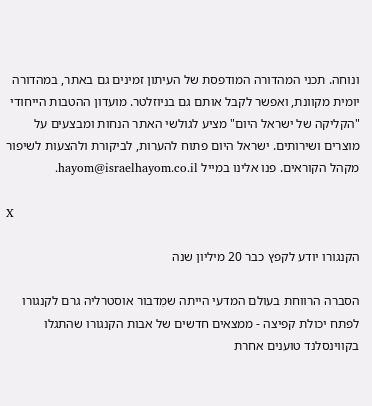ונוחה. תכני המהדורה המודפסת של העיתון זמינים גם באתר, במהדורה יומית מקוונת, ואפשר לקבל אותם גם בניוזלטר. מועדון ההטבות הייחודי "הקליקה של ישראל היום" מציע לגולשי האתר הנחות ומבצעים על מוצרים ושירותים. ישראל היום פתוח להערות, לביקורת ולהצעות לשיפור מקהל הקוראים. פנו אלינו במייל hayom@israelhayom.co.il.

X

הקנגורו יודע לקפץ כבר 20 מיליון שנה

הסברה הרווחת בעולם המדעי הייתה שמִדבור אוסטרליה גרם לקנגורו לפתח יכולת קפיצה - ממצאים חדשים של אבות הקנגורו שהתגלו בקווינסלנד טוענים אחרת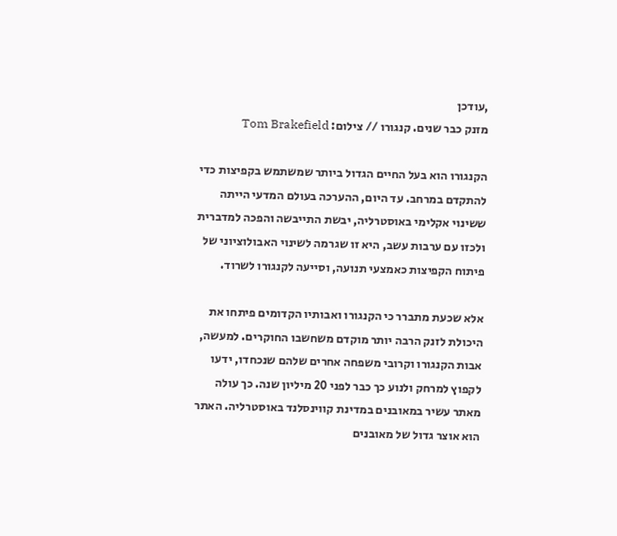,עודכן
מזנק כבר שנים. קנגורו // צילום: Tom Brakefield

הקנגורו הוא בעל החיים הגדול ביותר שמשתמש בקפיצות כדי להתקדם במרחב. עד היום, ההערכה בעולם המדעי הייתה ששינוי אקלימי באוסטרליה, יבשת התייבשה והפכה למדברית ולכזו עם ערבות עשב, היא זו שגרמה לשינוי האבולוציוני של פיתוח הקפיצות כאמצעי תנועה, וסייעה לקנגורו לשרוד.

אלא שכעת מתברר כי הקנגורו ואבותיו הקדומים פיתחו את היכולת לזנק הרבה יותר מוקדם משחשבו החוקרים. למעשה, אבות הקנגורו וקרובי משפחה אחרים שלהם שנכחדו, ידעו לקפוץ למרחק ולנוע כך כבר לפני 20 מיליון שנה. כך עולה מאתר עשיר במאובנים במדינת קווינסלנד באוסטרליה. האתר הוא אוצר גדול של מאובנים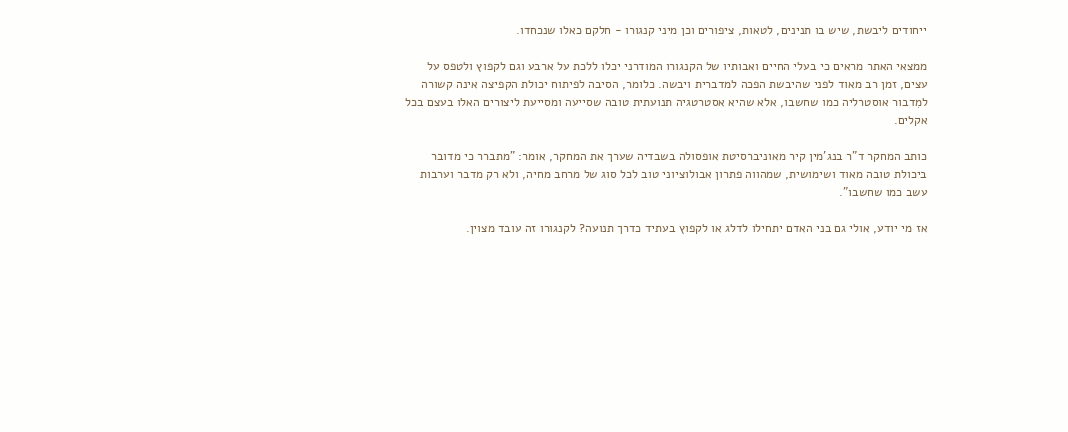ייחודים ליבשת, שיש בו תנינים, לטאות, ציפורים וכן מיני קנגורו - חלקם כאלו שנכחדו.

ממצאי האתר מראים כי בעלי החיים ואבותיו של הקנגורו המודרני יכלו ללכת על ארבע וגם לקפוץ ולטפס על עצים, זמן רב מאוד לפני שהיבשת הפכה למדברית ויבשה. כלומר, הסיבה לפיתוח יכולת הקפיצה אינה קשורה למִדבור אוסטרליה כמו שחשבו, אלא שהיא אסטרטגיה תנועתית טובה שסייעה ומסייעת ליצורים האלו בעצם בכל אקלים.

כותב המחקר ד"ר בנג'מין קיר מאוניברסיטת אופסולה בשבדיה שערך את המחקר, אומר: "מתברר כי מדובר ביכולת טובה מאוד ושימושית, שמהווה פתרון אבולוציוני טוב לכל סוג של מרחב מחיה, ולא רק מדבר וערבות עשב כמו שחשבו".

אז מי יודע, אולי גם בני האדם יתחילו לדלג או לקפוץ בעתיד כדרך תנועה? לקנגורו זה עובד מצוין.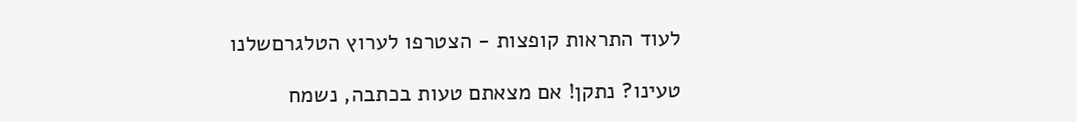לעוד התראות קופצות - הצטרפו לערוץ הטלגרםשלנו

טעינו? נתקן! אם מצאתם טעות בכתבה, נשמח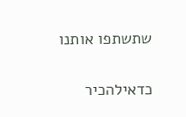שתשתפו אותנו

כדאילהכיר